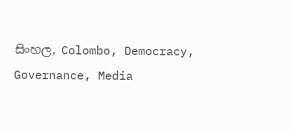සිංහල, Colombo, Democracy, Governance, Media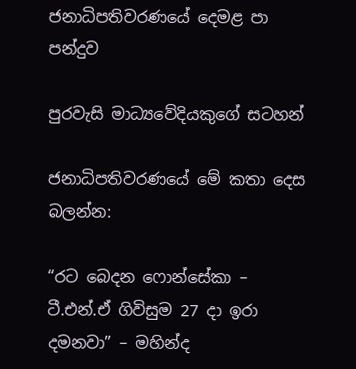ජනාධිපතිවරණයේ දෙමළ පා පන්දුව

පුරවැසි මාධ්‍යවේදියකුගේ සටහන්

ජනාධිපතිවරණයේ මේ කතා දෙස බලන්න:

“රට බෙදන ෆොන්සේකා – ටී.එන්.ඒ ගිවිසුම 27 දා ඉරා දමනවා” – මහින්ද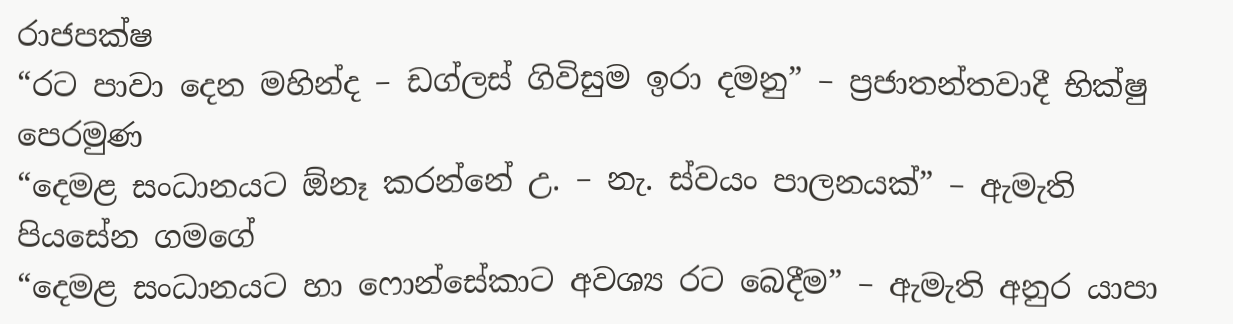රාජපක්ෂ
“රට පාවා දෙන මහින්ද – ඩග්ලස් ගිවිසුම ඉරා දමනු” – ප්‍රජාතන්තවාදී භික්ෂු පෙරමුණ
“දෙමළ සංධානයට ඕනෑ කරන්නේ උ. – නැ. ස්වයං පාලනයක්” – ඇමැති පියසේන ගමගේ
“දෙමළ සංධානයට හා ෆොන්සේකාට අවශ්‍ය රට බෙදීම” – ඇමැති අනුර යාපා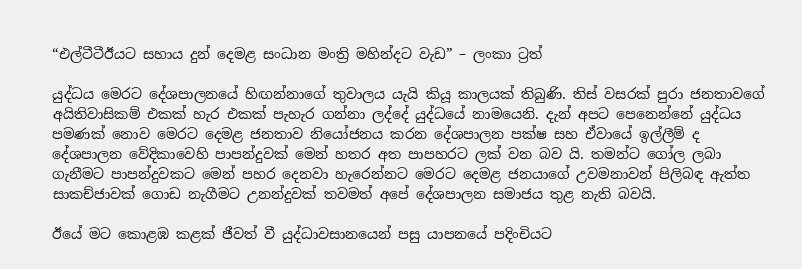“එල්ටීටීඊයට සහාය දුන් දෙමළ සංධාන මංත්‍රි මහින්දට වැඩ” – ලංකා ට්‍රත්

යුද්ධය මෙරට දේශපාලනයේ හිඟන්නාගේ තුවාලය යැයි කියූ කාලයක් තිබුණි. තිස් වසරක් පුරා ජනතාවගේ අයිතිවාසිකම් එකක් හැර එකක් පැහැර ගන්නා ලද්දේ යුද්ධයේ නාමයෙනි. දැන් අපට පෙනෙන්නේ යුද්ධය පමණක් නොව මෙරට දෙමළ ජනතාව නියෝජනය කරන දේශපාලන පක්ෂ සහ ඒවායේ ඉල්ලීම් ද දේශපාලන වේදිකාවෙහි පාපන්දුවක් මෙන් හතර අත පාපහරට ලක් වන බව යි. තමන්ට ගෝල ලබා ගැනීමට පාපන්දුවකට මෙන් පහර දෙනවා හැරෙන්නට මෙරට දෙමළ ජනයාගේ උවමනාවන් පිලිබඳ ඇත්ත සාකච්ජාවක් ගොඩ නැගීමට උනන්දුවක් තවමත් අපේ දේශපාලන සමාජය තුළ නැති බවයි.

ඊයේ මට කොළඹ කළක් ජීවත් වී යුද්ධාවසානයෙන් පසු යාපනයේ පදිංචියට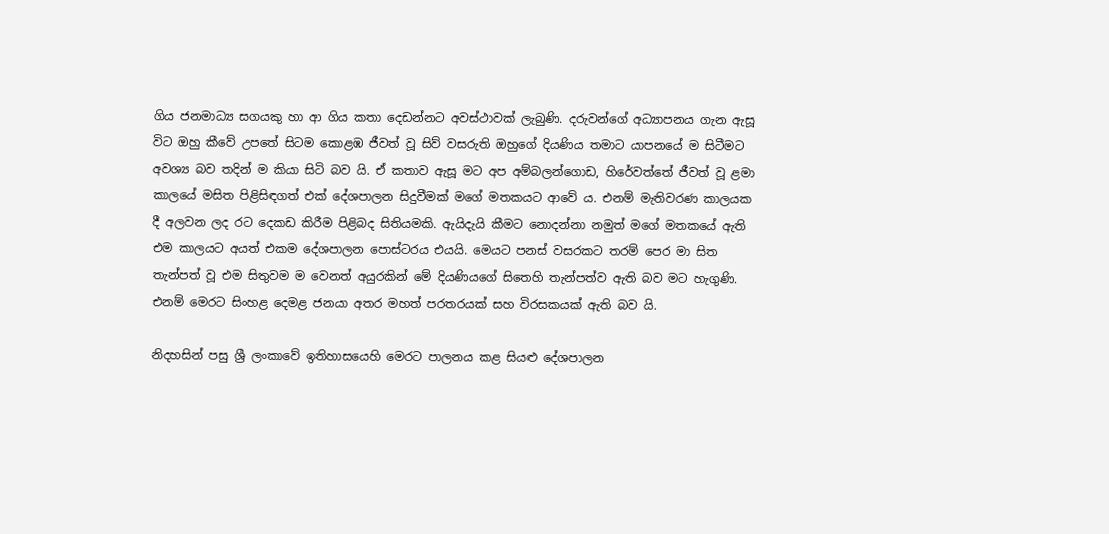ගිය ජනමාධ්‍ය සගයකු හා ආ ගිය කතා දෙඩන්නට අවස්ථාවක් ලැබුණි. දරුවන්ගේ අධ්‍යාපනය ගැන ඇසූ විට ඔහු කීවේ උපතේ සිටම කොළඹ ජීවත් වූ සිව් වසරුති ඔහුගේ දියණිය තමාට යාපනයේ ම සිටීමට අවශ්‍ය බව තදින් ම කියා සිටි බව යි. ඒ කතාව ඇසූ මට අප අම්බලන්ගොඩ, හිරේවත්තේ ජීවත් වූ ළමා කාලයේ මසිත පිළිසිඳගත් එක් දේශපාලන සිදුවීමක් මගේ මතකයට ආවේ ය. එනම් මැතිවරණ කාලයක දී අලවන ලද රට දෙකඩ කිරීම පිළිබද සිතියමකි. ඇයිදැයි කීමට නොදන්නා නමුත් මගේ මතකයේ ඇති එම කාලයට අයත් එකම දේශපාලන පොස්ටරය එයයි. මෙයට පනස් වසරකට තරම් පෙර මා සිත තැන්පත් වූ එම සිතුවම ම වෙනත් අයුරකින් මේ දියණියගේ සිතෙහි තැන්පත්ව ඇති බව මට හැගුණි. එනම් මෙරට සිංහළ දෙමළ ජනයා අතර මහත් පරතරයක් සහ විරසකයක් ඇති බව යි.

නිදහසින් පසු ශ්‍රී ලංකාවේ ඉතිහාසයෙහි මෙරට පාලනය කළ සියළු දේශපාලන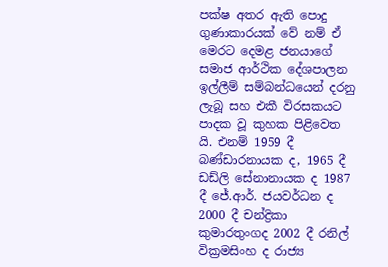පක්ෂ අතර ඇති පොදු ගුණාකාරයක් වේ නම් ඒ මෙරට දෙමළ ජනයාගේ සමාජ ආර්ථික දේශපාලන ඉල්ලීම් සම්බන්ධයෙන් දරනු ලැබූ සහ එකී විරසකයට පාදක වූ කුහක පිළිවෙත යි. එනම් 1959 දී බණ්ඩාරනායක ද, 1965 දී ඩඩ්ලි සේනානායක ද 1987 දී ජේ.ආර්. ජයවර්ධන ද 2000 දී චන්ද්‍රිකා කුමාරතුංගද 2002 දී රනිල් වික්‍රමසිංහ ද රාජ්‍ය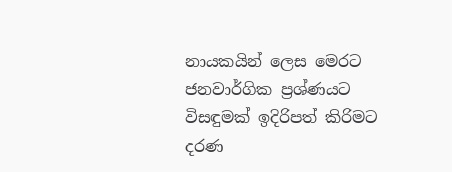නායකයින් ලෙස මෙරට ජනවාර්ගික ප්‍රශ්ණයට විසඳුමක් ඉදිරිපත් කිරිමට දරණ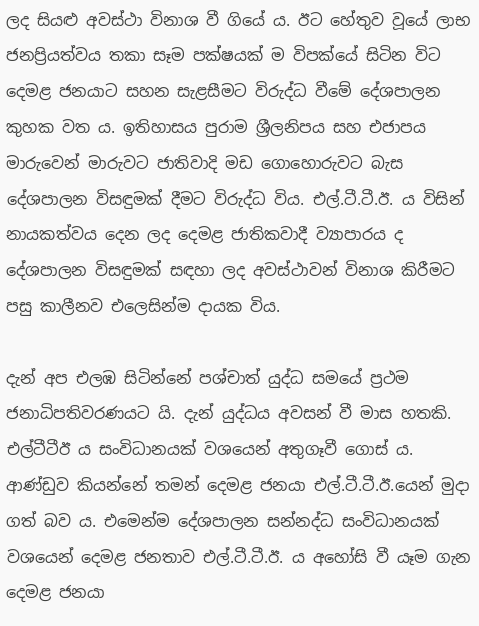ලද සියළු අවස්ථා විනාශ වී ගියේ ය. ඊට හේතුව වූයේ ලාභ ජනප්‍රියත්වය තකා සෑම පක්ෂයක් ම විපක්යේ සිටින විට දෙමළ ජනයාට සහන සැළසීමට විරුද්ධ වීමේ දේශපාලන කුහක වත ය. ඉතිහාසය පුරාම ශ්‍රීලනිපය සහ එජාපය මාරුවෙන් මාරුවට ජාතිවාදි මඩ ගොහොරුවට බැස දේශපාලන විසඳුමක් දීමට විරුද්ධ විය. එල්.ටී.ටී.ඊ. ය විසින් නායකත්වය දෙන ලද දෙමළ ජාතිකවාදී ව්‍යාපාරය ද දේශපාලන විසඳුමක් සඳහා ලද අවස්ථාවන් විනාශ කිරීමට පසු කාලීනව එලෙසින්ම දායක විය.

දැන් අප එලඹ සිටින්නේ පශ්චාත් යුද්ධ සමයේ ප්‍රථම ජනාධිපතිවරණයට යි. දැන් යුද්ධය අවසන් වී මාස හතකි. එල්ටීටීඊ ය සංවිධානයක් වශයෙන් අතුගෑවී ගොස් ය. ආණ්ඩුව කියන්නේ තමන් දෙමළ ජනයා එල්.ටී.ටී.ඊ.යෙන් මුදා ගත් බව ය. එමෙන්ම දේශපාලන සන්නද්ධ සංවිධානයක් වශයෙන් දෙමළ ජනතාව එල්.ටී.ටී.ඊ. ය අහෝසි වී යෑම ගැන දෙමළ ජනයා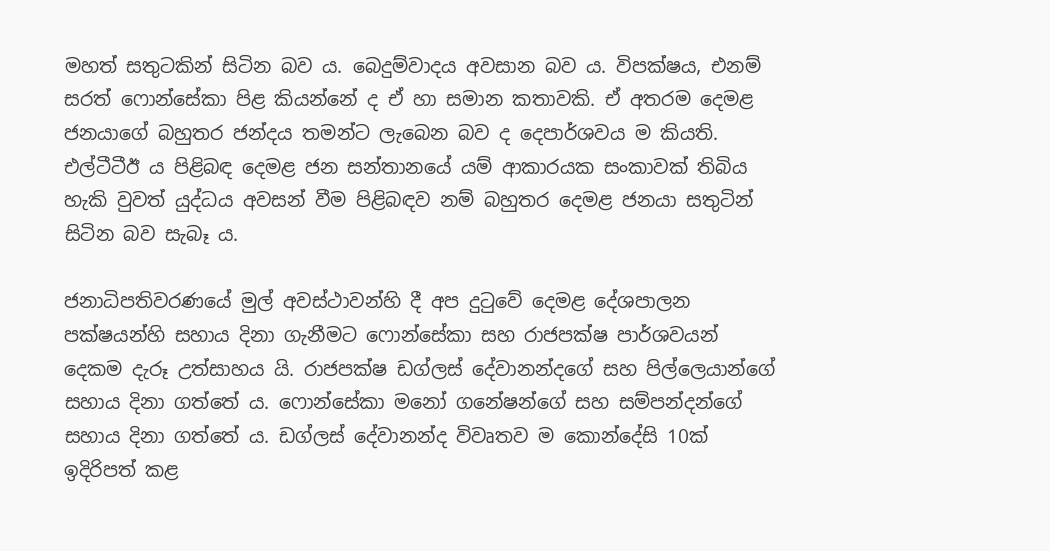මහත් සතුටකින් සිටින බව ය. බෙදුම්වාදය අවසාන බව ය. විපක්ෂය, එනම් සරත් ෆොන්සේකා පිළ කියන්නේ ද ඒ හා සමාන කතාවකි. ඒ අතරම දෙමළ ජනයාගේ බහුතර ජන්දය තමන්ට ලැබෙන බව ද දෙපාර්ශවය ම කියති. එල්ටීටීඊ ය පිළිබඳ දෙමළ ජන සන්තානයේ යම් ආකාරයක සංකාවක් තිබිය හැකි වුවත් යුද්ධය අවසන් වීම පිළිබඳව නම් බහුතර දෙමළ ජනයා සතුටින් සිටින බව සැබෑ ය.

ජනාධිපතිවරණයේ මුල් අවස්ථාවන්හි දී අප දුටුවේ දෙමළ දේශපාලන පක්ෂයන්හි සහාය දිනා ගැනීමට ෆොන්සේකා සහ රාජපක්ෂ පාර්ශවයන් දෙකම දැරූ උත්සාහය යි. රාජපක්ෂ ඩග්ලස් දේවානන්දගේ සහ පිල්ලෙයාන්ගේ සහාය දිනා ගත්තේ ය. ෆොන්සේකා මනෝ ගනේෂන්ගේ සහ සම්පන්දන්ගේ සහාය දිනා ගත්තේ ය. ඩග්ලස් දේවානන්ද විවෘතව ම කොන්දේසි 10ක් ඉදිරිපත් කළ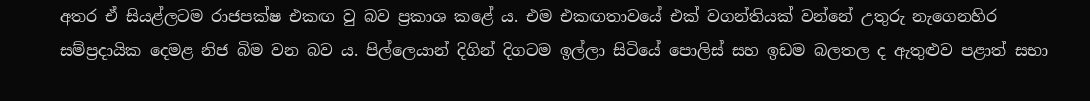අතර ඒ සියළ්ලටම රාජපක්ෂ එකඟ වු බව ප්‍රකාශ කළේ ය. එම එකඟතාවයේ එක් වගන්තියක් වන්නේ උතුරු නැගෙනහිර සම්ප්‍රදායික දෙමළ නිජ බිම වන බව ය. පිල්ලෙයාන් දිගින් දිගටම ඉල්ලා සිටියේ පොලිස් සහ ඉඩම බලතල ද ඇතුළුව පළාත් සභා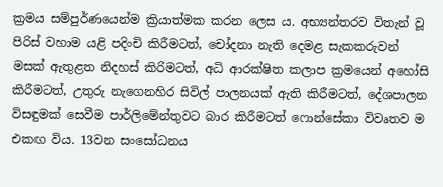ක්‍රමය සම්පුර්ණයෙන්ම ක්‍රියාත්මක කරන ලෙස ය. අභ්‍යන්තරව විතැන් වූ පිරිස් වහාම යළි පදිංචි කිරීමටත්, චෝදනා නැති දෙමළ සැකකරුවන් මසක් ඇතුළත නිදහස් කිරිමටත්, අධි ආරක්ෂිත කලාප ක්‍රමයෙන් අහෝසි කිරීමටත්, උතුරු නැගෙනහිර සිවිල් පාලනයක් ඇති කිරීමටත්, දේශපාලන විසඳුමක් සෙවීම පාර්ලිමේන්තුවට බාර කිරීමටත් ෆොන්සේකා විවෘතව ම එකඟ විය. 13වන සංසෝධනය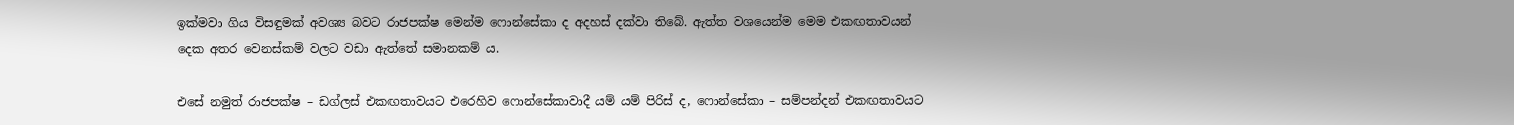ඉක්මවා ගිය විසඳුමක් අවශ්‍ය බවට රාජපක්ෂ මෙන්ම ෆොන්සේකා ද අදහස් දක්වා තිබේ. ඇත්ත වශයෙන්ම මෙම එකඟතාවයන් දෙක අතර වෙනස්කම් වලට වඩා ඇත්තේ සමානකම් ය.

එසේ නමුත් රාජපක්ෂ – ඩග්ලස් එකඟතාවයට එරෙහිව ෆොන්සේකාවාදී යම් යම් පිරිස් ද, ෆොන්සේකා – සම්පන්දන් එකඟතාවයට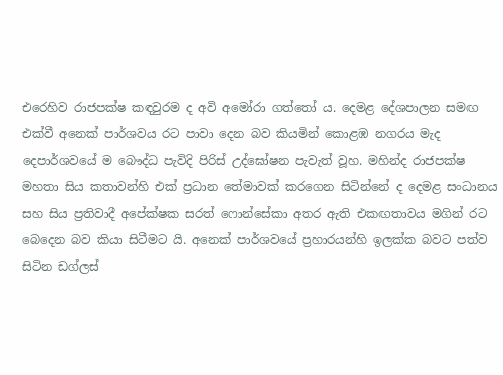එරෙහිව රාජපක්ෂ කඳවුරම ද අවි අමෝරා ගත්තෝ ය. දෙමළ දේශපාලන සමඟ එක්වී අනෙක් පාර්ශවය රට පාවා දෙන බව කියමින් කොළඹ නගරය මැද දෙපාර්ශවයේ ම බෞද්ධ පැවිදි පිරිස් උද්ඝෝෂන පැවැත් වූහ. මහින්ද රාජපක්ෂ මහතා සිය කතාවන්හි එක් ප්‍රධාන තේමාවක් කරගෙන සිටින්නේ ද දෙමළ සංධානය සහ සිය ප්‍රතිවාදී අපේක්ෂක සරත් ෆොන්සේකා අතර ඇති එකඟතාවය මගින් රට බෙදෙන බව කියා සිටීමට යි. අනෙක් පාර්ශවයේ ප්‍රහාරයන්හි ඉලක්ක බවට පත්ව සිටින ඩග්ලස්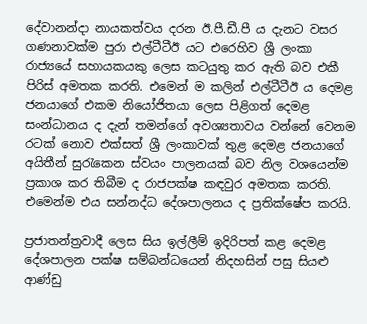දේවානන්දා නායකත්වය දරන ඊ.පී.ඩී.පී ය දැනට වසර ගණනාවක්ම පුරා එල්ටීටීඊ යට එරෙහිව ශ්‍රී ලංකා රාජ්‍යයේ සහායකයකු ලෙස කටයුතු කර ඇති බව එකී පිරිස් අමතක කරති. එමෙන් ම කලින් එල්ටීටීඊ ය දෙමළ ජනයාගේ එකම නියෝජිතයා ලෙස පිළිගත් දෙමළ සංන්ධානය ද දැන් තමන්ගේ අවශ්‍යතාවය වන්නේ වෙනම රටක් නොව එක්සත් ශ්‍රී ලංකාවක් තුළ දෙමළ ජනයාගේ අයිතීන් සුරැකෙන ස්වයං පාලනයක් බව නිල වශයෙන්ම ප්‍රකාශ කර තිබීම ද රාජපක්ෂ කඳවුර අමතක කරති. එමෙන්ම එය සන්නද්ධ දේශපාලනය ද ප්‍රතික්ෂේප කරයි.

ප්‍රජාතන්ත්‍රවාදී ලෙස සිය ඉල්ලීම් ඉදිරිපත් කළ දෙමළ දේශපාලන පක්ෂ සම්බන්ධයෙන් නිදහසින් පසු සියළු ආණ්ඩු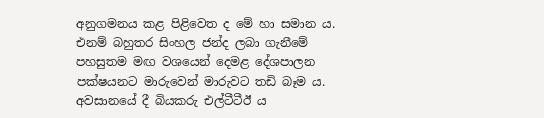අනුගමනය කළ පිළිවෙත ද මේ හා සමාන ය. එනම් බහුතර සිංහල ජන්ද ලබා ගැනීමේ පහසුතම මඟ වශයෙන් දෙමළ දේශපාලන පක්ෂයනට මාරුවෙන් මාරුවට තඩි බෑම ය. අවසානයේ දී බියකරු එල්ටීටීඊ ය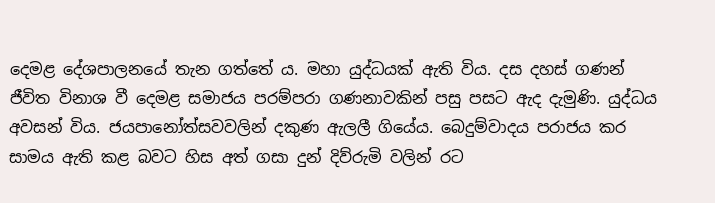දෙමළ දේශපාලනයේ තැන ගත්තේ ය. මහා යුද්ධයක් ඇති විය. දස දහස් ගණන් ජීවිත විනාශ වී දෙමළ සමාජය පරම්පරා ගණනාවකින් පසු පසට ඇද දැමුණි. යුද්ධය අවසන් විය. ජයපානෝත්සවවලින් දකුණ ඇලලී ගියේය. බෙදුම්වාදය පරාජය කර සාමය ඇති කළ බවට හිස අත් ගසා දුන් දිව්රුමි වලින් රට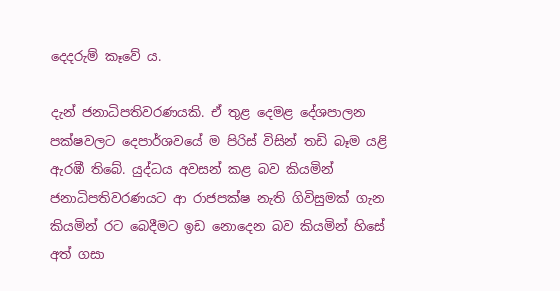දෙදරුම් කෑවේ ය.

දැන් ජනාධිපතිවරණයකි. ඒ තුළ දෙමළ දේශපාලන පක්ෂවලට දෙපාර්ශවයේ ම පිරිස් විසින් තඩි බෑම යළි ඇරඹී තිබේ. යුද්ධය අවසන් කළ බව කියමින් ජනාධිපතිවරණයට ආ රාජපක්ෂ නැති ගිවිසුමක් ගැන කියමින් රට බෙදීමට ඉඩ නොදෙන බව කියමින් හිසේ අත් ගසා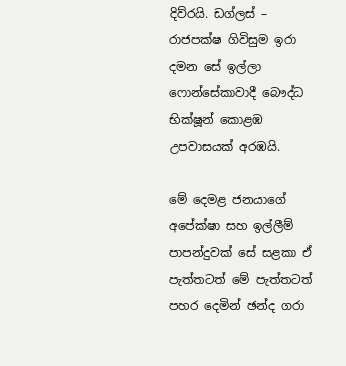දිව්රයි. ඩග්ලස් – රාජපක්ෂ ගිවිසුම ඉරා දමන සේ ඉල්ලා ෆොන්සේකාවාදී බෞද්ධ භික්ෂූන් කොළඹ උපවාසයක් අරඹයි.

මේ දෙමළ ජනයාගේ අපේක්ෂා සහ ඉල්ලීම් පාපන්දුවක් සේ සළකා ඒ පැත්තටත් මේ පැත්තටත් පහර දෙමින් ඡන්ද ගරා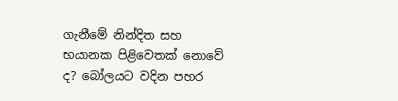ගැනීමේ නින්දිත සහ භයානක පිළිවෙතක් නොවේ ද? බෝලයට වදින පහර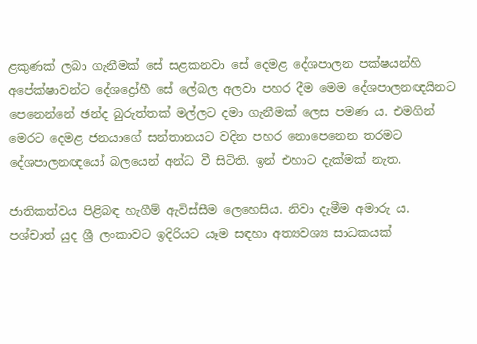ළකුණක් ලබා ගැනීමක් සේ සළකනවා සේ දෙමළ දේශපාලන පක්ෂයන්හි අපේක්ෂාවන්ට දේශද්‍රෝහී සේ ලේබල අලවා පහර දීම මෙම දේශපාලනඥයිනට පෙනෙන්නේ ඡන්ද බුරුත්තක් මල්ලට දමා ගැනීමක් ලෙස පමණ ය. එමගින් මෙරට දෙමළ ජනයාගේ සන්තානයට වදින පහර නොපෙනෙන තරමට දේශපාලනඥයෝ බලයෙන් අන්ධ වී සිටිති. ඉන් එහාට දැක්මක් නැත.

ජාතිකත්වය පිළිබඳ හැගීම් ඇවිස්සීම ලෙහෙසිය. නිවා දැමීම අමාරු ය. පශ්චාත් යුද ශ්‍රී ලංකාවට ඉදිරියට යෑම සඳහා අත්‍යවශ්‍ය සාධකයක්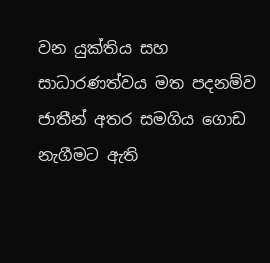වන යුක්තිය සහ සාධාරණත්වය මත පදනම්ව ජාතීන් අතර සමගිය ගොඩ නැගීමට ඇති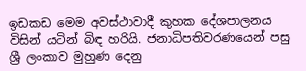ඉඩකඩ මෙම අවස්ථාවාදී කුහක දේශපාලනය විසින් යටින් බිඳ හරියි. ජනාධිපතිවරණයෙන් පසු ශ්‍රී ලංකාව මුහුණ දෙනු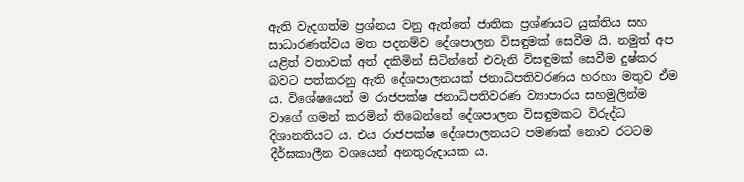ඇති වැදගත්ම ප්‍රශ්නය වනු ඇත්තේ ජාතික ප්‍රශ්ණයට යුක්තිය සහ සාධාරණත්වය මත පදනම්ව දේශපාලන විසඳුමක් සෙවීම යි. නමුත් අප යළිත් වතාවක් අත් දකිමින් සිටින්නේ එවැනි විසඳුමක් සෙවීම දුෂ්කර බවට පත්කරනු ඇති දේශපාලනයක් ජනාධිපතිවරණය හරහා මතුව ඒම ය. විශේෂයෙන් ම රාජපක්ෂ ජනාධිපතිවරණ ව්‍යාපාරය සහමුලින්ම වාගේ ගමන් කරමින් තිබෙන්නේ දේශපාලන විසඳුමකට විරුද්ධ දිශානතියට ය. එය රාජපක්ෂ දේශපාලනයට පමණක් නොව රටටම දීර්ඝකාලීන වශයෙන් අනතුරුදායක ය.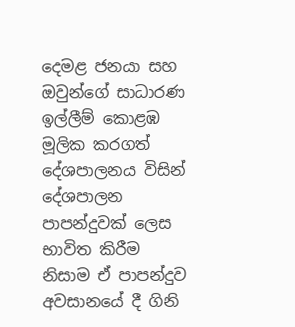දෙමළ ජනයා සහ ඔවුන්ගේ සාධාරණ ඉල්ලීම් කොළඹ මූලික කරගත් දේශපාලනය විසින් දේශපාලන පාපන්දුවක් ලෙස භාවිත කිරීම නිසාම ඒ පාපන්දුව අවසානයේ දී ගිනි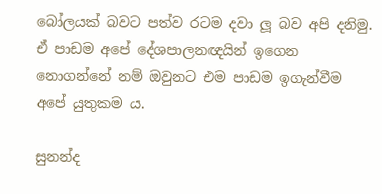බෝලයක් බවට පත්ව රටම දවා ලූ බව අපි දනිමු. ඒ පාඩම අපේ දේශපාලනඥයින් ඉගෙන නොගන්නේ නම් ඔවුනට එම පාඩම ඉගැන්වීම අපේ යුතුකම ය.

සුනන්ද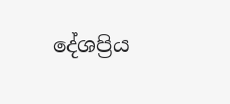දේශප්‍රිය